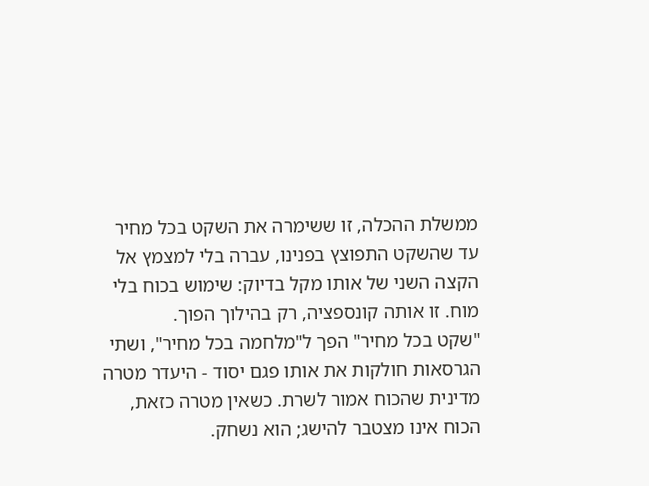ממשלת ההכלה, זו ששימרה את השקט בכל מחיר עד שהשקט התפוצץ בפנינו, עברה בלי למצמץ אל הקצה השני של אותו מקל בדיוק: שימוש בכוח בלי מוח. זו אותה קונספציה, רק בהילוך הפוך.
"שקט בכל מחיר" הפך ל"מלחמה בכל מחיר", ושתי הגרסאות חולקות את אותו פגם יסוד - היעדר מטרה מדינית שהכוח אמור לשרת. כשאין מטרה כזאת, הכוח אינו מצטבר להישג; הוא נשחק.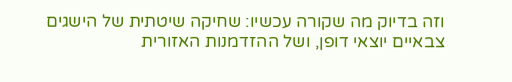וזה בדיוק מה שקורה עכשיו: שחיקה שיטתית של הישגים צבאיים יוצאי דופן, ושל ההזדמנות האזורית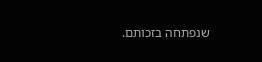שנפתחה בזכותם.